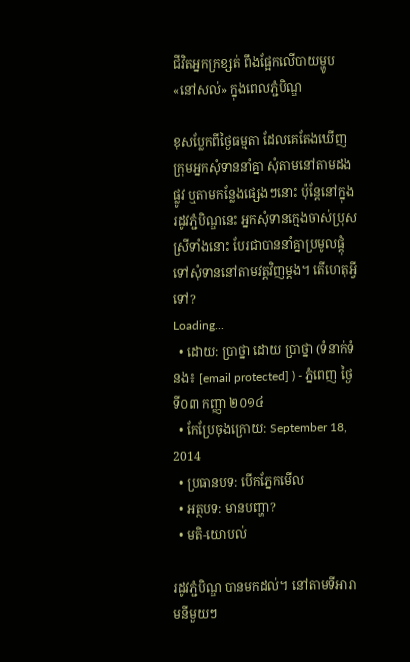ជីវិតអ្នកក្រខ្សត់ ពឹងផ្អែកលើបាយម្ហូប«នៅសល់» ក្នុងពេលភ្ជំបិណ្ឌ

ខុសប្លែកពីថ្ងៃធម្មតា ដែលគេតែងឃើញ ក្រុមអ្នកសុំទាននាំគ្នា សុំតាមនៅតាមដងផ្លូវ ឬតាមកន្លែងផ្សេងៗនោះ ប៉ុន្តែនៅក្នុងរដូវភ្ជំបិណ្ឌនេះ អ្នកសុំទានក្មេងចាស់ប្រុសស្រីទាំងនោះ បែរជាបាននាំគ្នាប្រមូលផ្តុំ ទៅសុំទាននៅតាមវត្តវិញម្តង។ តើហេតុអ្វីទៅ?
Loading...
  • ដោយ: ប្រាថ្នា ដោយ ប្រាថ្នា (ទំនាក់ទំនង៖ [email protected] ) - ភ្នំពេញ ថ្ងៃទី០៣ កញ្ញា ២០១៤
  • កែប្រែចុងក្រោយ: September 18, 2014
  • ប្រធានបទ: បើកភ្នែកមើល
  • អត្ថបទ: មានបញ្ហា?
  • មតិ-យោបល់

រដូវភ្ជំបិណ្ឌ បានមកដល់។ នៅតាមទីអារាមនីមួយៗ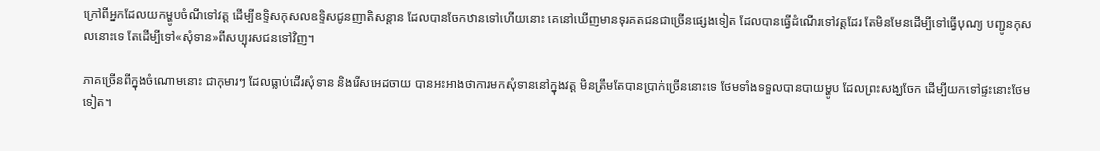ក្រៅពីអ្នកដែលយកម្ហូបចំណីទៅវត្ត ដើម្បីឧទ្ទិសកុសលឧទ្ទិសជូនញាតិសន្តាន ដែលបានចែកឋានទៅហើយនោះ គេនៅឃើញមានទុរគតជនជាច្រើនផ្សេងទៀត ដែលបានធ្វើដំណើរទៅវត្តដែរ តែមិនមែនដើម្បីទៅធ្វើបុណ្យ បញ្ជូនកុសលនោះទេ តែដើម្បីទៅ«សុំទាន»ពីសប្បុរសជនទៅវិញ។

ភាគច្រើនពីក្នុងចំណោមនោះ ជាកុមារៗ ដែលធ្លាប់ដើរសុំទាន និងរើសអេដចាយ បានអះអាងថាការមកសុំទាននៅក្នុងវត្ត មិនត្រឹមតែបានប្រាក់ច្រើននោះទេ ថែមទាំងទទួលបានបាយម្ហូប ដែលព្រះសង្ឃចែក ដើម្បីយកទៅផ្ទះនោះថែមទៀត។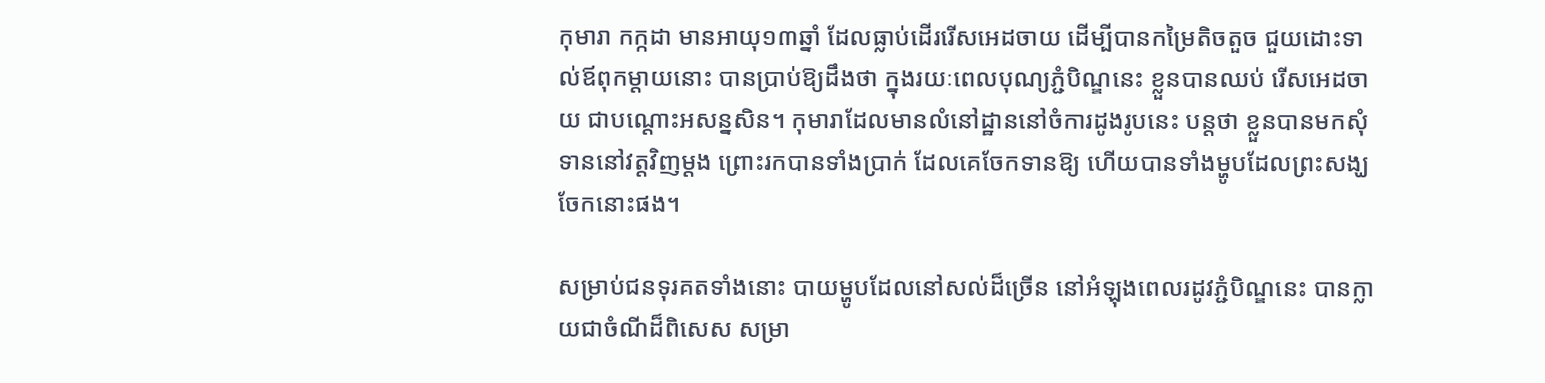កុមារា កក្កដា មានអាយុ១៣ឆ្នាំ ដែលធ្លាប់ដើររើសអេដចាយ ដើម្បីបានកម្រៃតិចតួច ជួយដោះទាល់ឪពុកម្តាយនោះ បានប្រាប់ឱ្យដឹងថា ក្នុងរយៈពេលបុណ្យភ្ជំបិណ្ឌនេះ ខ្លួនបានឈប់ រើសអេដចាយ ជាបណ្តោះអសន្នសិន។ កុមារាដែលមានលំនៅដ្ឋាននៅចំការដូងរូបនេះ បន្តថា ខ្លួនបានមកសុំទាននៅវត្តវិញម្តង ព្រោះរកបានទាំងប្រាក់ ដែលគេចែកទានឱ្យ ហើយបានទាំងម្ហូបដែលព្រះសង្ឃចែកនោះផង។

សម្រាប់ជនទុរគតទាំងនោះ បាយម្ហូបដែលនៅសល់ដ៏ច្រើន នៅអំឡុងពេលរដូវភ្ជំបិណ្ឌនេះ បានក្លាយជាចំណីដ៏ពិសេស សម្រា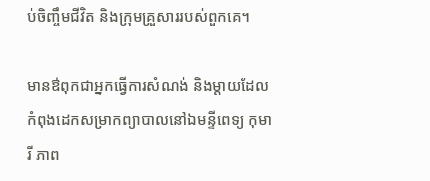ប់ចិញ្ចឹមជីវិត និងក្រុមគ្រួសាររបស់ពួកគេ។

មានឳពុកជាអ្នកធ្វើការសំណង់ និងម្តាយដែលកំពុងដេកសម្រាកព្យាបាលនៅឯមន្ទីពេទ្យ កុមារី ភាព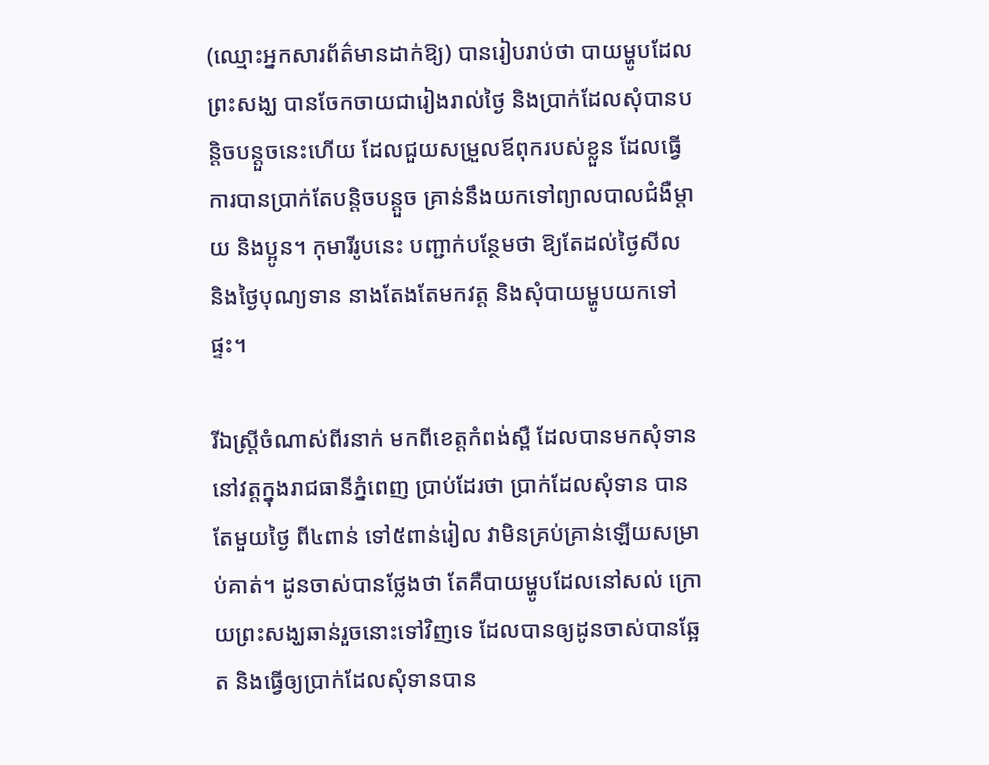(ឈ្មោះអ្នកសារព័ត៌មានដាក់ឱ្យ) បានរៀបរាប់ថា បាយម្ហូបដែលព្រះសង្ឃ បានចែកចាយជារៀងរាល់ថ្ងៃ និងប្រាក់ដែលសុំបានបន្តិចបន្តួចនេះហើយ ដែលជួយសម្រួលឪពុករបស់ខ្លួន ដែលធ្វើការបានប្រាក់តែបន្តិចបន្តួច គ្រាន់នឹងយកទៅព្យាលបាលជំងឺម្តាយ និងប្អូន។ កុមារីរូបនេះ បញ្ជាក់បន្ថែមថា ឱ្យតែដល់ថ្ងៃសីល និងថ្ងៃបុណ្យទាន នាងតែងតែមកវត្ត និងសុំបាយម្ហូបយកទៅផ្ទះ។

រីឯស្រ្តីចំណាស់ពីរនាក់ មកពីខេត្តកំពង់ស្ពឺ ដែលបានមកសុំទាននៅវត្តក្នុងរាជធានីភ្នំពេញ បា្រប់ដែរថា ប្រាក់ដែលសុំទាន បានតែមួយថ្ងៃ ពី៤ពាន់ ទៅ៥ពាន់រៀល វាមិនគ្រប់គ្រាន់ឡើយសម្រាប់គាត់។ ដូនចាស់បានថ្លែងថា តែគឺបាយម្ហូបដែលនៅសល់ ក្រោយព្រះសង្ឃឆាន់រួចនោះទៅវិញទេ ដែលបានឲ្យដូនចាស់បានឆ្អែត និងធ្វើឲ្យប្រាក់ដែលសុំទានបាន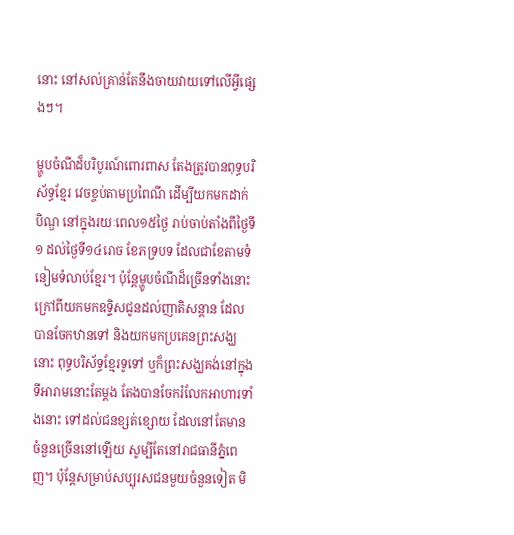នោះ នៅសល់គ្រាន់តែនឹងចាយវាយទៅលើអ្វីផ្សេងៗ។

ម្ហូបចំណីដ៏បរិបូរណ៍ពោរពាស តែងត្រូវបានពុទ្ធបរិស័ទ្ធខ្មែរ វេចខ្ចប់តាមប្រពៃណី ដើម្បីយកមកដាក់បិណ្ឌ នៅក្នុងរយៈពេល១៥ថ្ងៃ រាប់ចាប់តាំងពីថ្ងៃទី១ ដល់ថ្ងៃទី១៤រោច ខែភទ្របទ ដែលជាខែតាមទំនៀមទំលាប់ខ្មែរ។ ប៉ុន្តែម្ហូបចំណីដ៏ច្រើនទាំងនោះ ក្រៅពីយកមកឧទ្ទិសជូនដល់ញាតិសន្ដាន ដែលបានចែកឋានទៅ និងយកមកប្រគេនព្រះសង្ឃនោះ ពុទ្ធបរិស័ទ្ធខ្មែរទូទៅ ឬក៏ព្រះសង្ឃគង់នៅក្នុងទីអារាមនោះតែម្ដង តែងបានចែករំលែកអាហារទាំងនោះ ទៅដល់ជនខ្សត់ខ្សោយ ដែលនៅតែមានចំនួនច្រើននៅឡើយ សូម្បីតែនៅរាជធានីភ្នំពេញ។ ប៉ុន្តែសម្រាប់សប្បុរសជនមួយចំនួនទៀត មិ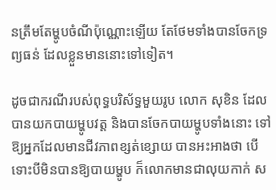នត្រឹមតែម្ហូបចំណីប៉ុណ្ណោះឡើយ តែថែមទាំងបានចែកទ្រព្យធន់ ដែលខ្លួនមាននោះទៅទៀត។

ដូចជាករណីរបស់ពុទ្ធបរិស័ទ្ធមួយរូប លោក សុខិន ដែលបានយកបាយម្ហូបវត្ត និងបានចែកបាយម្ហូបទាំងនោះ ទៅឱ្យអ្នកដែលមានជីវភាពខ្សត់ខ្សោយ បានអះអាងថា បើទោះបីមិនបានឱ្យបាយម្ហូប ក៏លោកមានជាលុយកាក់ ស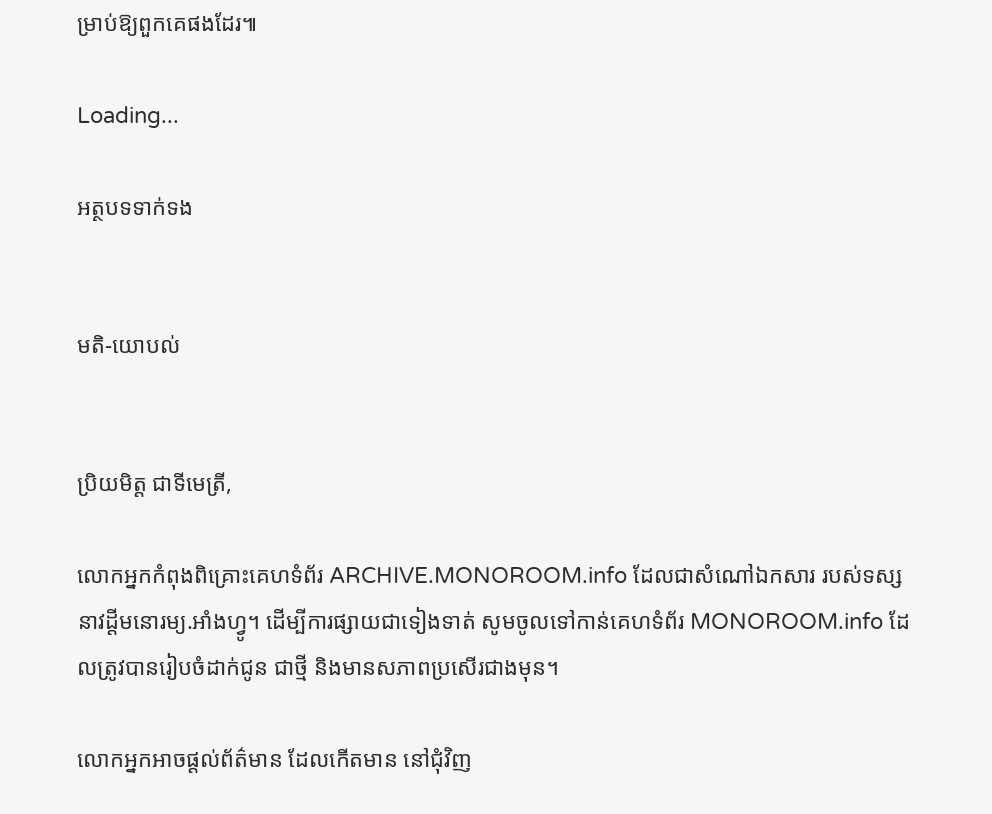ម្រាប់ឱ្យពួកគេផងដែរ៕

Loading...

អត្ថបទទាក់ទង


មតិ-យោបល់


ប្រិយមិត្ត ជាទីមេត្រី,

លោកអ្នកកំពុងពិគ្រោះគេហទំព័រ ARCHIVE.MONOROOM.info ដែលជាសំណៅឯកសារ របស់ទស្សនាវដ្ដីមនោរម្យ.អាំងហ្វូ។ ដើម្បីការផ្សាយជាទៀងទាត់ សូមចូលទៅកាន់គេហទំព័រ MONOROOM.info ដែលត្រូវបានរៀបចំដាក់ជូន ជាថ្មី និងមានសភាពប្រសើរជាងមុន។

លោកអ្នកអាចផ្ដល់ព័ត៌មាន ដែលកើតមាន នៅជុំវិញ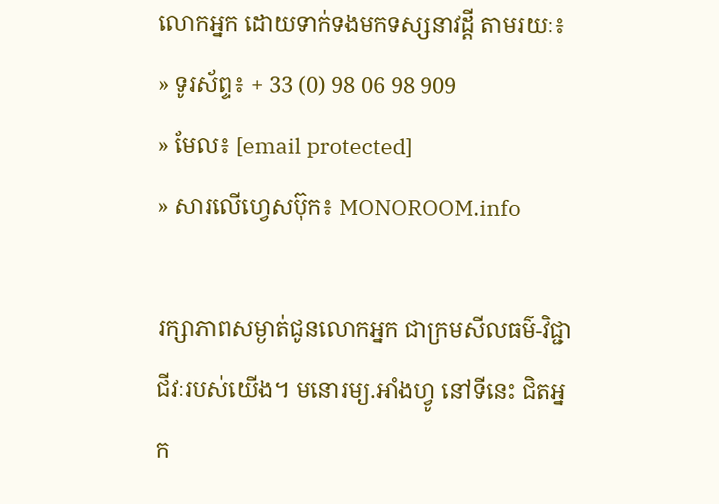លោកអ្នក ដោយទាក់ទងមកទស្សនាវដ្ដី តាមរយៈ៖
» ទូរស័ព្ទ៖ + 33 (0) 98 06 98 909
» មែល៖ [email protected]
» សារលើហ្វេសប៊ុក៖ MONOROOM.info

រក្សាភាពសម្ងាត់ជូនលោកអ្នក ជាក្រមសីលធម៌-វិជ្ជាជីវៈរបស់យើង។ មនោរម្យ.អាំងហ្វូ នៅទីនេះ ជិតអ្នក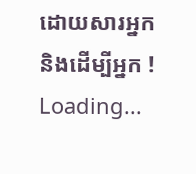ដោយសារអ្នក និងដើម្បីអ្នក !
Loading...